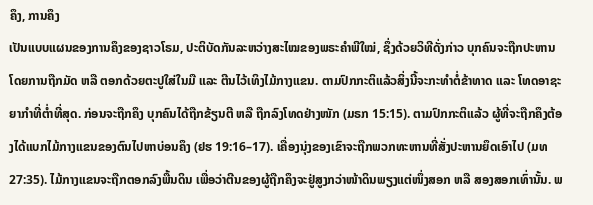ຄຶງ, ການຄຶງ
ເປັນແບບແຜນຂອງການຄຶງຂອງຊາວໂຣມ, ປະຕິບັດກັນລະຫວ່າງສະໄໝຂອງພຣະຄຳພີໃໝ່, ຊຶ່ງດ້ວຍວິທີດັ່ງກ່າວ ບຸກຄົນຈະຖືກປະຫານໂດຍການຖືກມັດ ຫລື ຕອກດ້ວຍຕະປູໃສ່ໃນມື ແລະ ຕີນໄວ້ເທິງໄມ້ກາງແຂນ. ຕາມປົກກະຕິແລ້ວສິ່ງນີ້ຈະກະທຳຕໍ່ຂ້າທາດ ແລະ ໂທດອາຊະຍາກຳທີ່ຕ່ຳທີ່ສຸດ. ກ່ອນຈະຖືກຄຶງ ບຸກຄົນໄດ້ຖືກຂ້ຽນຕີ ຫລື ຖືກລົງໂທດຢ່າງໜັກ (ມຣກ 15:15). ຕາມປົກກະຕິແລ້ວ ຜູ້ທີ່ຈະຖືກຄຶງຕ້ອງໄດ້ແບກໄມ້ກາງແຂນຂອງຕົນໄປຫາບ່ອນຄຶງ (ຢຮ 19:16–17). ເຄື່ອງນຸ່ງຂອງເຂົາຈະຖືກພວກທະຫານທີ່ສັ່ງປະຫານຍຶດເອົາໄປ (ມທ 27:35). ໄມ້ກາງແຂນຈະຖືກຕອກລົງພື້ນດິນ ເພື່ອວ່າຕີນຂອງຜູ້ຖືກຄຶງຈະຢູ່ສູງກວ່າໜ້າດິນພຽງແຕ່ໜຶ່ງສອກ ຫລື ສອງສອກເທົ່ານັ້ນ. ພ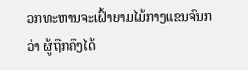ວກທະຫານຈະເຝົ້າຍາມໄມ້ກາງແຂນຈົນກວ່າ ຜູ້ຖືກຄຶງໄດ້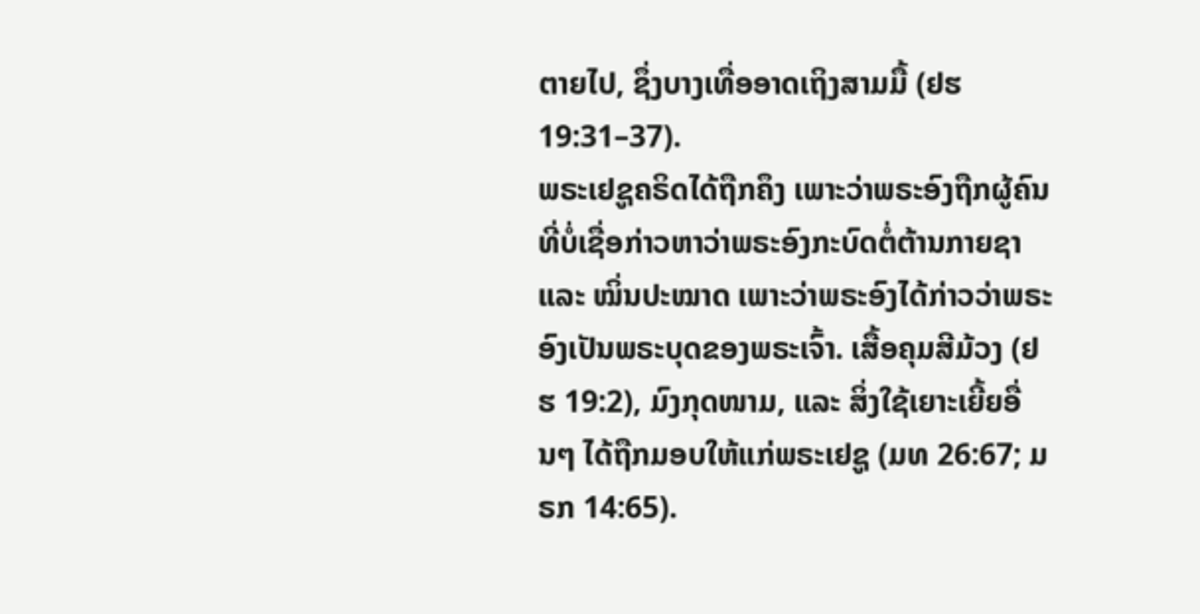ຕາຍໄປ, ຊຶ່ງບາງເທື່ອອາດເຖິງສາມມື້ (ຢຮ 19:31–37).
ພຣະເຢຊູຄຣິດໄດ້ຖືກຄຶງ ເພາະວ່າພຣະອົງຖືກຜູ້ຄົນທີ່ບໍ່ເຊື່ອກ່າວຫາວ່າພຣະອົງກະບົດຕໍ່ຕ້ານກາຍຊາ ແລະ ໝິ່ນປະໝາດ ເພາະວ່າພຣະອົງໄດ້ກ່າວວ່າພຣະອົງເປັນພຣະບຸດຂອງພຣະເຈົ້າ. ເສື້ອຄຸມສີມ້ວງ (ຢຮ 19:2), ມົງກຸດໜາມ, ແລະ ສິ່ງໃຊ້ເຍາະເຍີ້ຍອື່ນໆ ໄດ້ຖືກມອບໃຫ້ແກ່ພຣະເຢຊູ (ມທ 26:67; ມຣກ 14:65).